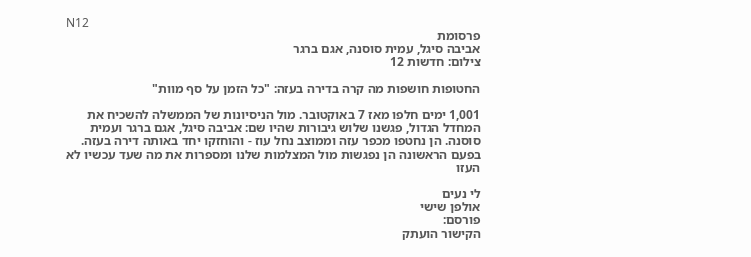N12
פרסומת
אביבה סיגל, עמית סוסנה, אגם ברגר
צילום: חדשות 12

החטופות חושפות מה קרה בדירה בעזה: "כל הזמן על סף מוות"

1,001 ימים חלפו מאז 7 באוקטובר. מול הניסיונות של הממשלה להשכיח את המחדל הגדול, פגשנו שלוש גיבורות שהיו שם: אביבה סיגל, אגם ברגר ועמית סוסנה. הן נחטפו מכפר עזה וממוצב נחל עוז - והוחזקו יחד באותה דירה בעזה. בפעם הראשונה הן נפגשות מול המצלמות שלנו ומספרות את מה שעד עכשיו לא העזו

לי נעים
אולפן שישי
פורסם:
הקישור הועתק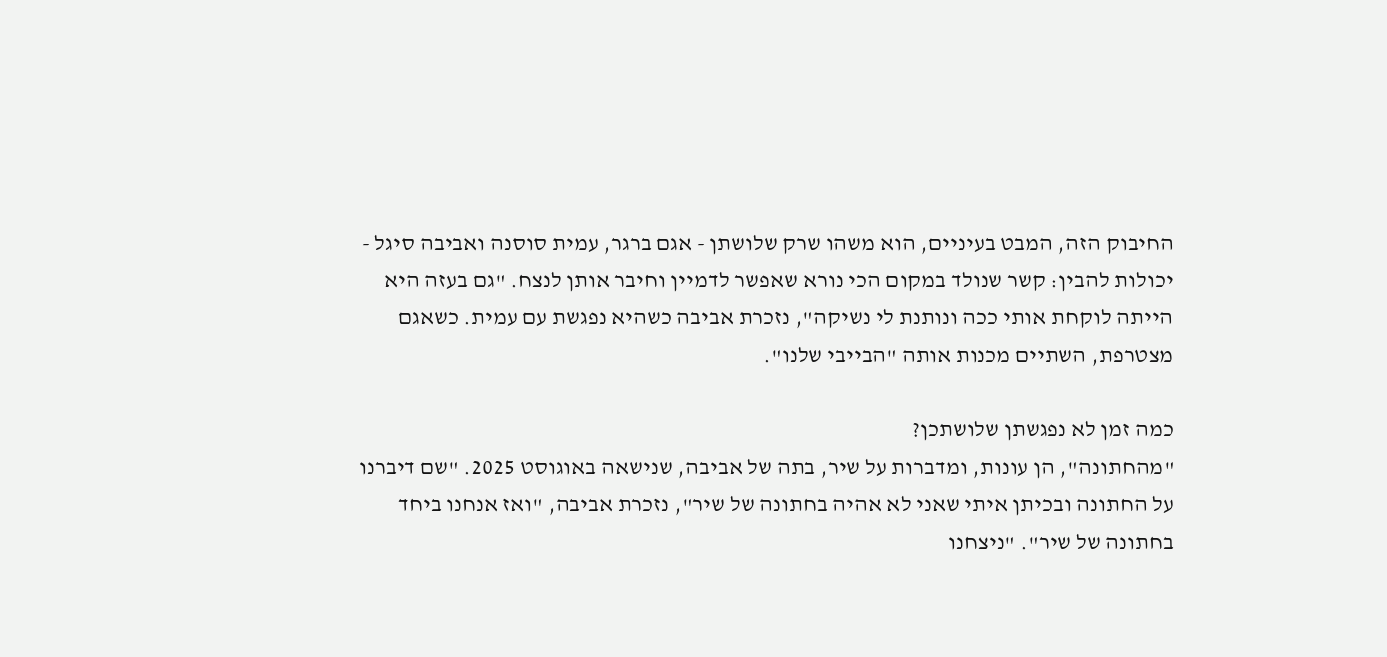החיבוק הזה, המבט בעיניים, הוא משהו שרק שלושתן - אגם ברגר, עמית סוסנה ואביבה סיגל - יכולות להבין: קשר שנולד במקום הכי נורא שאפשר לדמיין וחיבר אותן לנצח. "גם בעזה היא הייתה לוקחת אותי ככה ונותנת לי נשיקה", נזכרת אביבה כשהיא נפגשת עם עמית. כשאגם מצטרפת, השתיים מכנות אותה "הבייבי שלנו".

כמה זמן לא נפגשתן שלושתכן?
"מהחתונה", הן עונות, ומדברות על שיר, בתה של אביבה, שנישאה באוגוסט 2025. "שם דיברנו על החתונה ובכיתן איתי שאני לא אהיה בחתונה של שיר", נזכרת אביבה, "ואז אנחנו ביחד בחתונה של שיר". "ניצחנו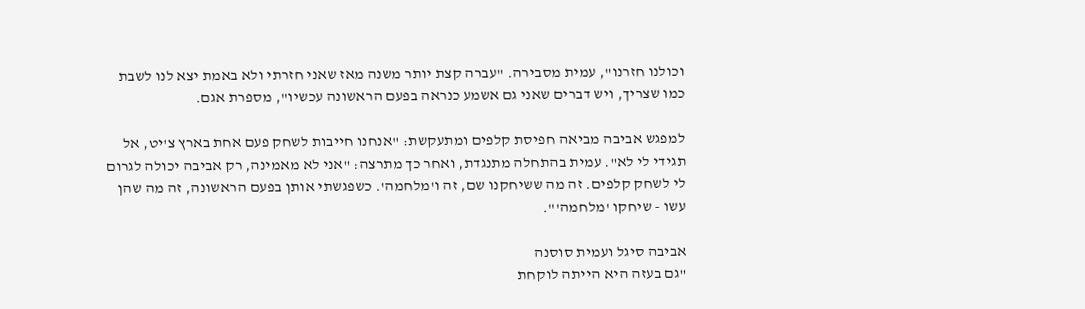וכולנו חזרנו", עמית מסבירה. "עברה קצת יותר משנה מאז שאני חזרתי ולא באמת יצא לנו לשבת כמו שצריך, ויש דברים שאני גם אשמע כנראה בפעם הראשונה עכשיו", מספרת אגם.

למפגש אביבה מביאה חפיסת קלפים ומתעקשת: "אנחנו חייבות לשחק פעם אחת בארץ צ'יט, אל תגידי לי לא". עמית בהתחלה מתנגדת, ואחר כך מתרצה: "אני לא מאמינה, רק אביבה יכולה לגרום לי לשחק קלפים. זה מה ששיחקנו שם, זה ו'מלחמה'. כשפגשתי אותן בפעם הראשונה, זה מה שהן עשו - שיחקו 'מלחמה'".

אביבה סיגל ועמית סוסנה
"גם בעזה היא הייתה לוקחת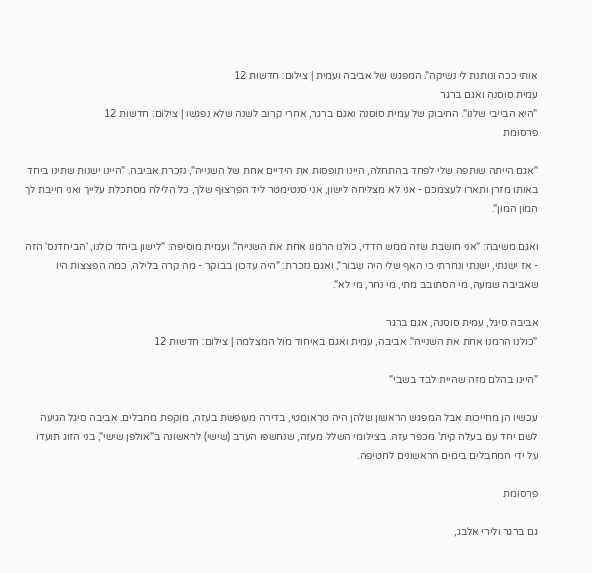אותי ככה ונותנת לי נשיקה". המפגש של אביבה ועמית | צילום: חדשות 12
עמית סוסנה ואגם ברגר
"היא הבייבי שלנו". החיבוק של עמית סוסנה ואגם ברגר, אחרי קרוב לשנה שלא נפגשו | צילום: חדשות 12
פרסומת

"אגם הייתה שותפה שלי לפחד בהתחלה, היינו תופסות את הידיים אחת של השנייה", נזכרת אביבה. "היינו ישנות שתינו ביחד באותו מזרן ותארו לעצמכם - אני לא מצליחה לישון, אני סנטימטר ליד הפרצוף שלך, כל הלילה מסתכלת עלייך ואני חייבת לך המון המון".

ואגם משיבה: "אני חושבת שזה ממש הדדי, כולנו הרמנו אחת את השנייה". ועמית מוסיפה: "לישון ביחד כולנו, 'הביחדנס' הזה - אז ישנתי, ישנתי ונחרתי כי האף שלי היה שבור", ואגם נזכרת: "היה עדכון בבוקר - מה קרה בלילה, כמה הפצצות היו שאביבה שמעה, מי הסתובב מתי, מי נחר, מי לא".

אביבה סיגל, עמית סוסנה, אגם ברגר
"כולנו הרמנו אחת את השנייה". אביבה, עמית ואגם באיחוד מול המצלמה | צילום: חדשות 12

"היינו בהלם מזה שהיית לבד בשבי"

עכשיו הן מחייכות אבל המפגש הראשון שלהן היה טראומטי, בדירה מעופשת בעזה, מוקפת מחבלים. אביבה סיגל הגיעה לשם יחד עם בעלה קית' מכפר עזה. בצילומי השלל מעזה, שנחשפו הערב (שישי) לראשונה ב"אולפן שישי", בני הזוג תועדו על ידי המחבלים בימים הראשונים לחטיפה.

פרסומת

גם ברגר ולירי אלבג,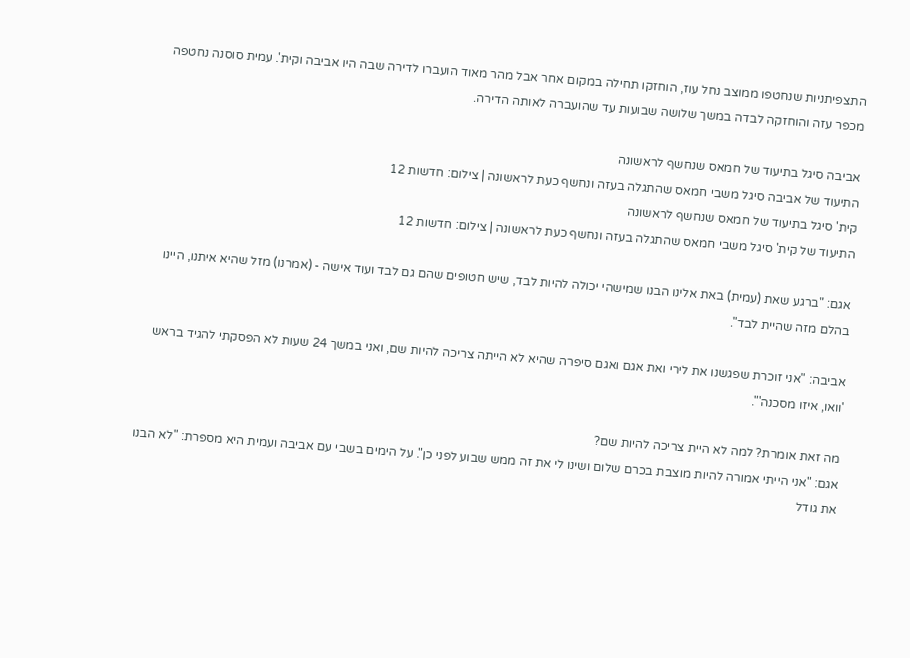התצפיתניות שנחטפו ממוצב נחל עוז, הוחזקו תחילה במקום אחר אבל מהר מאוד הועברו לדירה שבה היו אביבה וקית'. עמית סוסנה נחטפה מכפר עזה והוחזקה לבדה במשך שלושה שבועות עד שהועברה לאותה הדירה.

אביבה סיגל בתיעוד של חמאס שנחשף לראשונה
התיעוד של אביבה סיגל משבי חמאס שהתגלה בעזה ונחשף כעת לראשונה | צילום: חדשות 12
קית' סיגל בתיעוד של חמאס שנחשף לראשונה
התיעוד של קית' סיגל משבי חמאס שהתגלה בעזה ונחשף כעת לראשונה | צילום: חדשות 12

אגם: "ברגע שאת (עמית) באת אלינו הבנו שמישהי יכולה להיות לבד, שיש חטופים שהם גם לבד ועוד אישה - (אמרנו) מזל שהיא איתנו, היינו בהלם מזה שהיית לבד".

אביבה: "אני זוכרת שפגשנו את לירי ואת אגם ואגם סיפרה שהיא לא הייתה צריכה להיות שם, ואני במשך 24 שעות לא הפסקתי להגיד בראש 'וואו, איזו מסכנה'".

מה זאת אומרת? למה לא היית צריכה להיות שם?
אגם: "אני הייתי אמורה להיות מוצבת בכרם שלום ושינו לי את זה ממש שבוע לפני כן". על הימים בשבי עם אביבה ועמית היא מספרת: "לא הבנו את גודל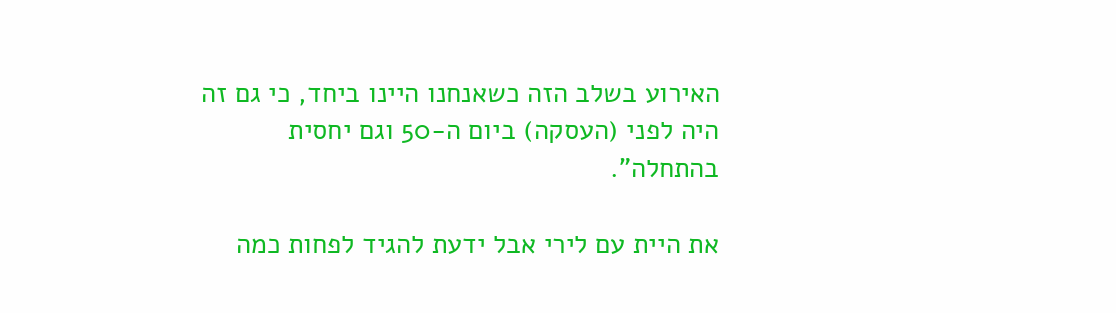האירוע בשלב הזה כשאנחנו היינו ביחד, כי גם זה היה לפני (העסקה) ביום ה-50 וגם יחסית בהתחלה".

את היית עם לירי אבל ידעת להגיד לפחות כמה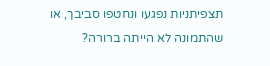תצפיתניות נפגעו ונחטפו סביבך, או שהתמונה לא הייתה ברורה?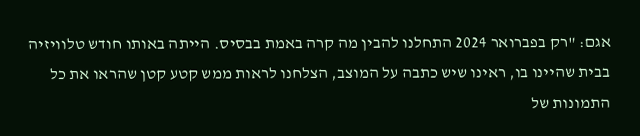אגם: "רק בפברואר 2024 התחלנו להבין מה קרה באמת בבסיס. הייתה באותו חודש טלוויזיה בבית שהיינו בו, ראינו שיש כתבה על המוצב, הצלחנו לראות ממש קטע קטן שהראו את כל התמונות של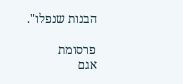הבנות שנפלו".

פרסומת
אגם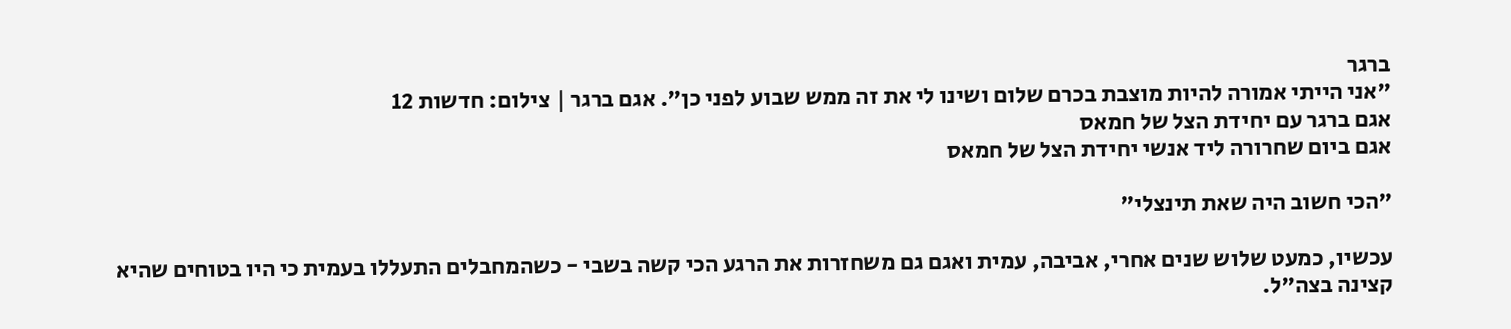ברגר
"אני הייתי אמורה להיות מוצבת בכרם שלום ושינו לי את זה ממש שבוע לפני כן". אגם ברגר | צילום: חדשות 12
אגם ברגר עם יחידת הצל של חמאס
אגם ביום שחרורה ליד אנשי יחידת הצל של חמאס

"הכי חשוב היה שאת תינצלי"

עכשיו, כמעט שלוש שנים אחרי, אביבה, עמית ואגם גם משחזרות את הרגע הכי קשה בשבי - כשהמחבלים התעללו בעמית כי היו בטוחים שהיא קצינה בצה"ל.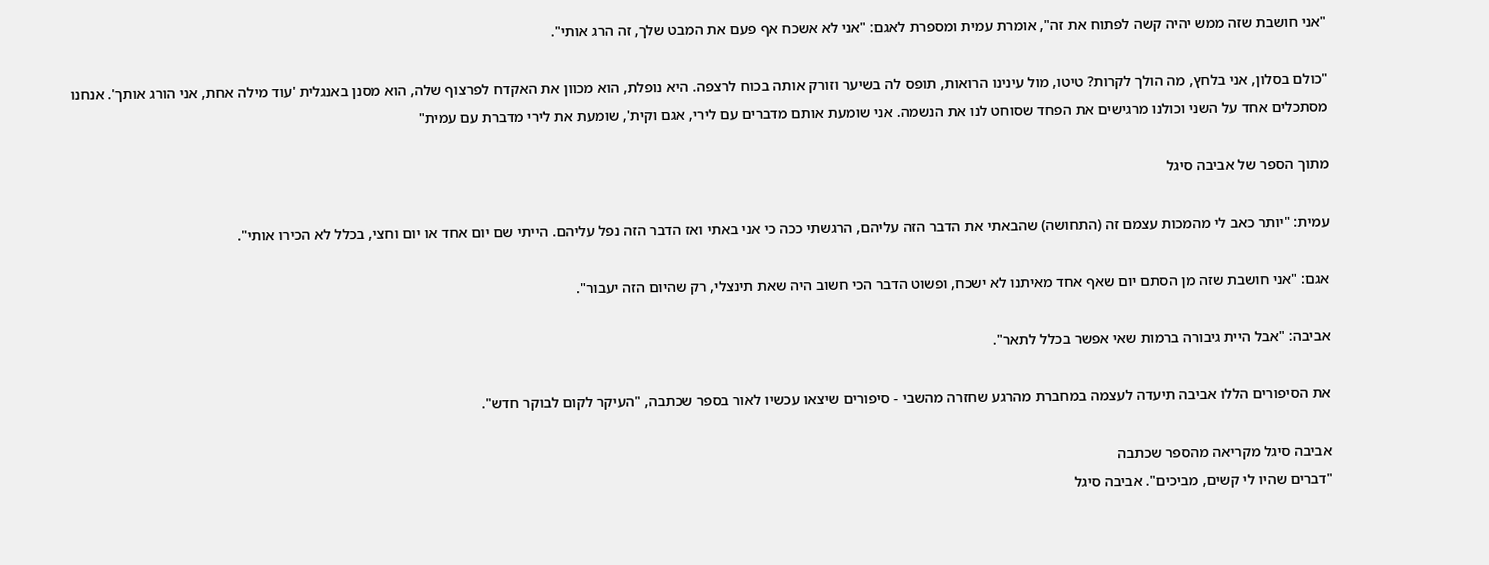"אני חושבת שזה ממש יהיה קשה לפתוח את זה", אומרת עמית ומספרת לאגם: "אני לא אשכח אף פעם את המבט שלך, זה הרג אותי".

"כולם בסלון, אני בלחץ, מה הולך לקרות? טיטו, מול עינינו הרואות, תופס לה בשיער וזורק אותה בכוח לרצפה. היא נופלת, הוא מכוון את האקדח לפרצוף שלה, הוא מסנן באנגלית 'עוד מילה אחת, אני הורג אותך'. אנחנו מסתכלים אחד על השני וכולנו מרגישים את הפחד שסוחט לנו את הנשמה. אני שומעת אותם מדברים עם לירי, אגם וקית', שומעת את לירי מדברת עם עמית"

מתוך הספר של אביבה סיגל

עמית: "יותר כאב לי מהמכות עצמם זה (התחושה) שהבאתי את הדבר הזה עליהם, הרגשתי ככה כי אני באתי ואז הדבר הזה נפל עליהם. הייתי שם יום אחד או יום וחצי, בכלל לא הכירו אותי".

אגם: "אני חושבת שזה מן הסתם יום שאף אחד מאיתנו לא ישכח, ופשוט הדבר הכי חשוב היה שאת תינצלי, רק שהיום הזה יעבור".

אביבה: "אבל היית גיבורה ברמות שאי אפשר בכלל לתאר".

את הסיפורים הללו אביבה תיעדה לעצמה במחברת מהרגע שחזרה מהשבי - סיפורים שיצאו עכשיו לאור בספר שכתבה, "העיקר לקום לבוקר חדש".

אביבה סיגל מקריאה מהספר שכתבה
"דברים שהיו לי קשים, מביכים". אביבה סיגל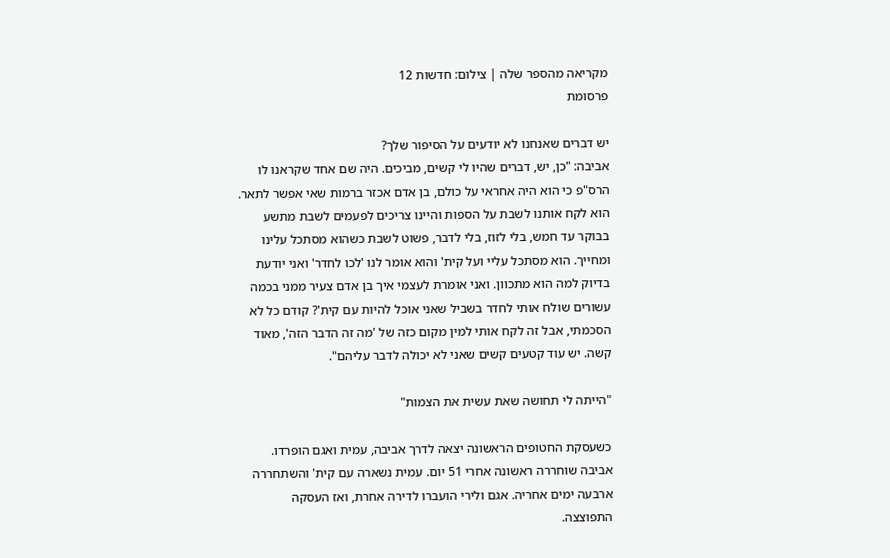מקריאה מהספר שלה | צילום: חדשות 12
פרסומת

יש דברים שאנחנו לא יודעים על הסיפור שלך?
אביבה: "כן, יש, דברים שהיו לי קשים, מביכים. היה שם אחד שקראנו לו הרס"פ כי הוא היה אחראי על כולם, בן אדם אכזר ברמות שאי אפשר לתאר. הוא לקח אותנו לשבת על הספות והיינו צריכים לפעמים לשבת מתשע בבוקר עד חמש, בלי לזוז, בלי לדבר, פשוט לשבת כשהוא מסתכל עלינו ומחייך. הוא מסתכל עליי ועל קית' והוא אומר לנו 'לכו לחדר' ואני יודעת בדיוק למה הוא מתכוון. ואני אומרת לעצמי איך בן אדם צעיר ממני בכמה עשורים שולח אותי לחדר בשביל שאני אוכל להיות עם קית'? קודם כל לא הסכמתי, אבל זה לקח אותי למין מקום כזה של 'מה זה הדבר הזה', מאוד קשה. יש עוד קטעים קשים שאני לא יכולה לדבר עליהם".

"הייתה לי תחושה שאת עשית את הצמות"

כשעסקת החטופים הראשונה יצאה לדרך אביבה, עמית ואגם הופרדו. אביבה שוחררה ראשונה אחרי 51 יום. עמית נשארה עם קית' והשתחררה ארבעה ימים אחריה. אגם ולירי הועברו לדירה אחרת, ואז העסקה התפוצצה.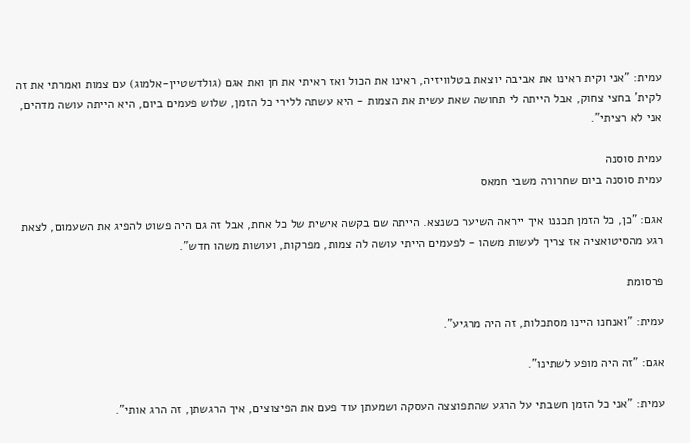עמית: "אני וקית ראינו את אביבה יוצאת בטלוויזיה, ראינו את הכול ואז ראיתי את חן ואת אגם (גולדשטיין-אלמוג) עם צמות ואמרתי את זה לקית' בחצי צחוק, אבל הייתה לי תחושה שאת עשית את הצמות - היא עשתה ללירי כל הזמן, שלוש פעמים ביום, היא הייתה עושה מדהים, אני לא רציתי".

עמית סוסנה
עמית סוסנה ביום שחרורה משבי חמאס

אגם: "כן, כל הזמן תכננו איך ייראה השיער כשנצא. הייתה שם בקשה אישית של כל אחת, אבל זה גם היה פשוט להפיג את השעמום, לצאת רגע מהסיטואציה אז צריך לעשות משהו - לפעמים הייתי עושה לה צמות, מפרקות, ועושות משהו חדש".

פרסומת

עמית: "ואנחנו היינו מסתכלות, זה היה מרגיע".

אגם: "זה היה מופע לשתינו".

עמית: "אני כל הזמן חשבתי על הרגע שהתפוצצה העסקה ושמעתן עוד פעם את הפיצוצים, איך הרגשתן, זה הרג אותי".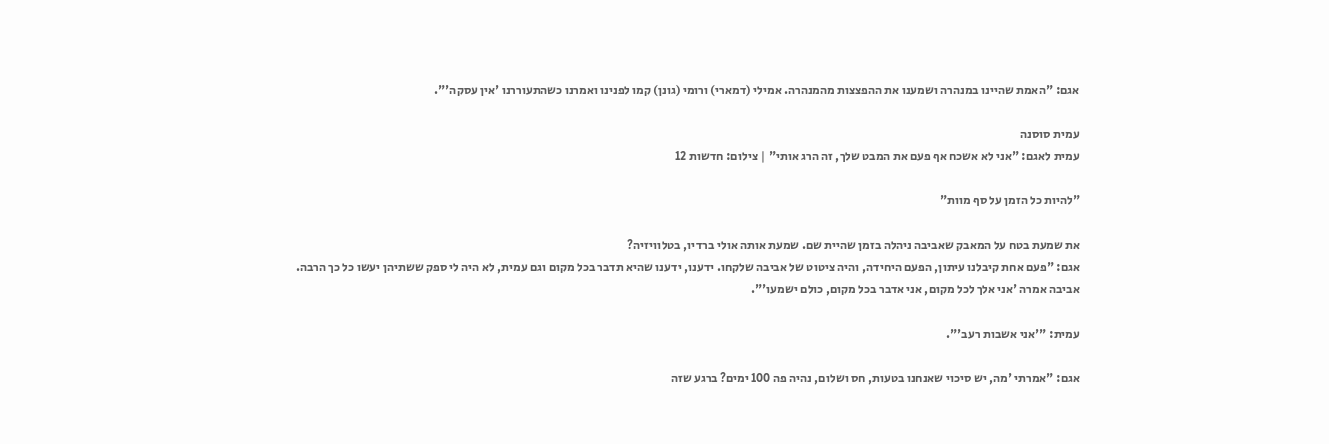אגם: "האמת שהיינו במנהרה ושמענו את ההפצצות מהמנהרה. אמילי (דמארי) ורומי (גונן) קמו לפנינו ואמרנו כשהתעוררנו 'אין עסקה'".

עמית סוסנה
עמית לאגם: "אני לא אשכח אף פעם את המבט שלך, זה הרג אותי" | צילום: חדשות 12

"להיות כל הזמן על סף מוות"

את שמעת בטח על המאבק שאביבה ניהלה בזמן שהיית שם. שמעת אותה אולי ברדיו, בטלוויזיה?
אגם: "פעם אחת קיבלנו עיתון, הפעם היחידה, והיה ציטוט של אביבה שלקחו. ידענו, ידענו שהיא תדבר בכל מקום וגם עמית, לא היה לי ספק ששתיהן יעשו כל כך הרבה. אביבה אמרה 'אני אלך לכל מקום, אני אדבר בכל מקום, כולם ישמעו'".

עמית: "'אני אשבות רעב'".

אגם: "אמרתי 'מה, יש סיכוי שאנחנו בטעות, חס ושלום, נהיה פה 100 ימים? ברגע שזה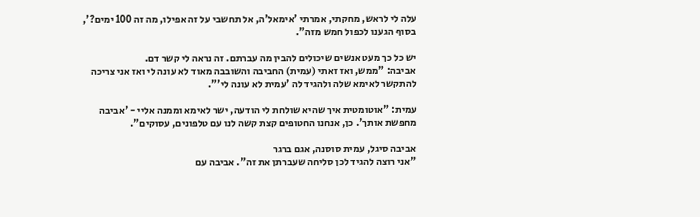עלה לי לראש, מחקתי, אמרתי 'אימאל'ה, אל תחשבי על זה אפילו, מה זה 100 ימים?', בסוף הגענו לכפול חמש מזה".

יש כל כך מעט אנשים שיכולים להבין מה עברתם. זה נראה לי קשר דם.
אביבה: "ממש, ואז זאתי (עמית) החביבה והשובבה מאוד לא עונה לי ואז אני צריכה להתקשר לאימא שלה ולהגיד לה 'עמית לא עונה לי'".

עמית: "אוטומטית איך שהיא שולחת לי הודעה, ישר לאימא וממנה אליי - 'אביבה מחפשת אותך'. כן, אנחנו החטופים קצת קשה לנו עם טלפונים, עסוקים".

אביבה סיגל, עמית סוסנה, אגם ברגר
"אני רוצה להגיד לכן סליחה שעברתן את זה". אביבה עם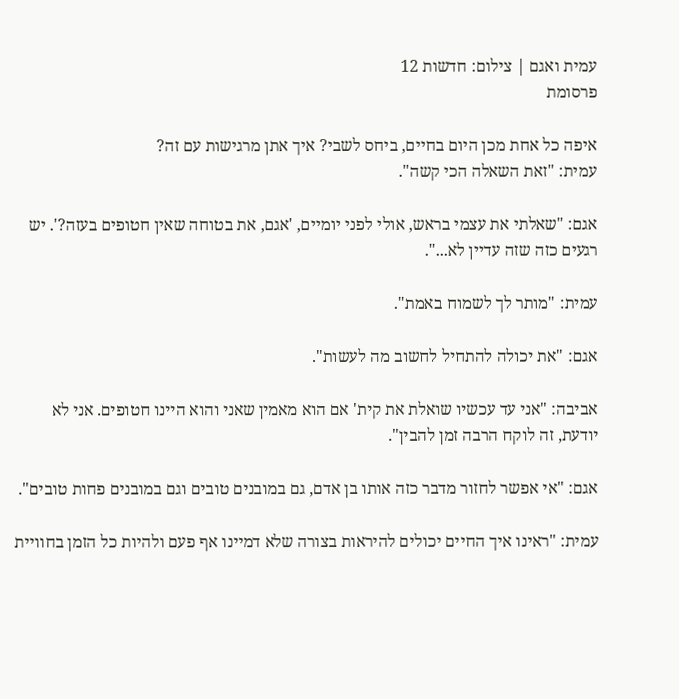עמית ואגם | צילום: חדשות 12
פרסומת

איפה כל אחת מכן היום בחיים, ביחס לשבי? איך אתן מרגישות עם זה?
עמית: "זאת השאלה הכי קשה".

אגם: "שאלתי את עצמי בראש, אולי לפני יומיים, 'אגם, את בטוחה שאין חטופים בעזה?'. יש רגעים כזה שזה עדיין לא...".

עמית: "מותר לך לשמוח באמת".

אגם: "את יכולה להתחיל לחשוב מה לעשות".

אביבה: "אני עד עכשיו שואלת את קית' אם הוא מאמין שאני והוא היינו חטופים. אני לא יודעת, זה לוקח הרבה זמן להבין".

אגם: "אי אפשר לחזור מדבר כזה אותו בן אדם, גם במובנים טובים וגם במובנים פחות טובים".

עמית: "ראינו איך החיים יכולים להיראות בצורה שלא דמיינו אף פעם ולהיות כל הזמן בחוויית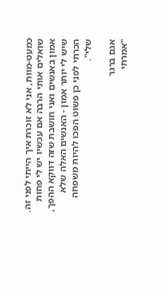כמעט-מוות, אני לא זוכרת איך הייתי לפני זה. שואלים אותי הרבה אם עכשיו יש לי פחות אמון באנשים ואני חושבת שזה דווקא ההפך, שיש לי יותר אמון - האנשים האלה שלא הכרתי לפני כן פשוט הפכו להיות משפחה שלי".

אגם ברגר
"אמרתי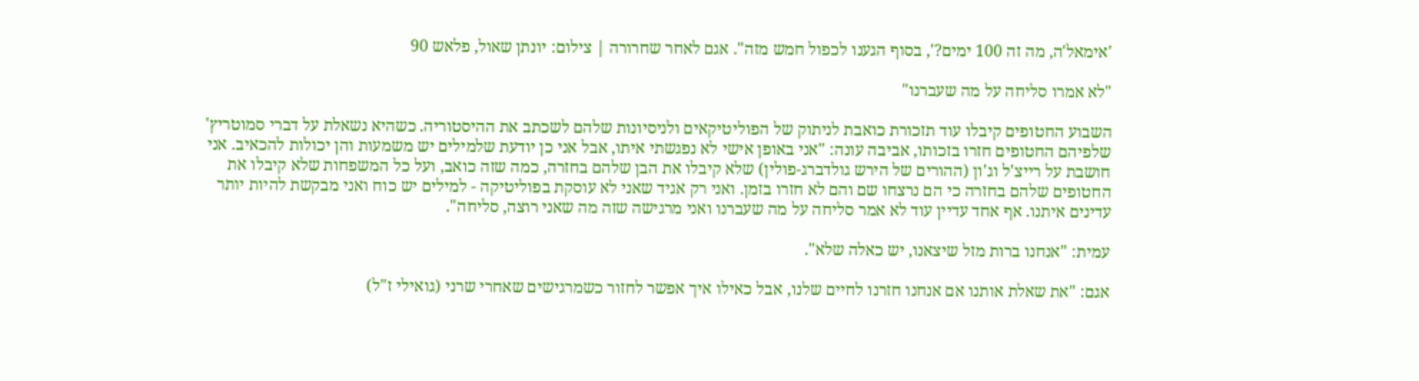'אימאל'ה, מה זה 100 ימים?', בסוף הגענו לכפול חמש מזה". אגם לאחר שחרורה | צילום: יונתן שאול, פלאש 90

"לא אמרו סליחה על מה שעברנו"

השבוע החטופים קיבלו עוד תזכורת כואבת לניתוק של הפוליטיקאים ולניסיונות שלהם לשכתב את ההיסטוריה. כשהיא נשאלת על דברי סמוטריץ' שלפיהם החטופים חזרו בזכותו, אביבה עונה: "אני באופן אישי לא נפגשתי איתו, אבל אני כן יודעת שלמילים יש משמעות והן יכולות להכאיב. אני חושבת על רייצ'ל וג'ון (ההורים של הירש גולדברג-פולין) שלא קיבלו את הבן שלהם בחזרה, כמה שזה כואב, ועל כל המשפחות שלא קיבלו את החטופים שלהם בחזרה כי הם נרצחו שם והם לא חזרו בזמן. ואני רק אגיד שאני לא עוסקת בפוליטיקה - למילים יש כוח ואני מבקשת להיות יותר עדינים איתנו. אף אחד עדיין עוד לא אמר סליחה על מה שעברנו ואני מרגישה שזה מה שאני רוצה, סליחה".

עמית: "אנחנו ברות מזל שיצאנו, יש כאלה שלא".

אגם: "את שאלת אותנו אם אנחנו חזרנו לחיים שלנו, אבל כאילו איך אפשר לחזור כשמרגישים שאחרי שרני (גואילי ז"ל)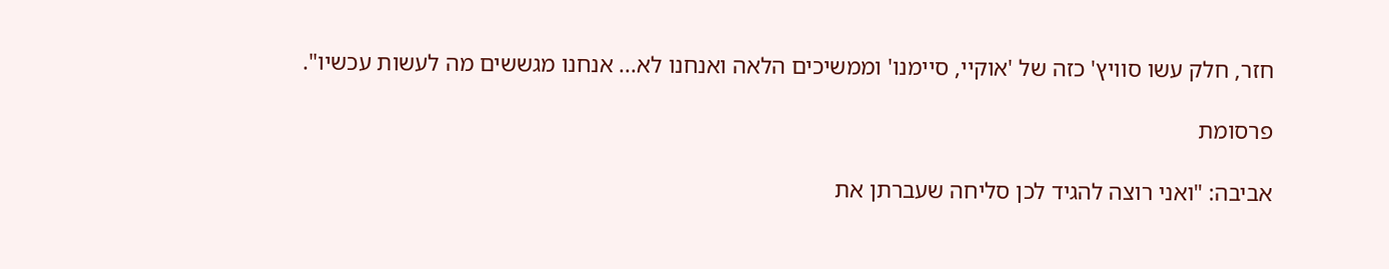חזר, חלק עשו סוויץ' כזה של 'אוקיי, סיימנו' וממשיכים הלאה ואנחנו לא... אנחנו מגששים מה לעשות עכשיו".

פרסומת

אביבה: "ואני רוצה להגיד לכן סליחה שעברתן את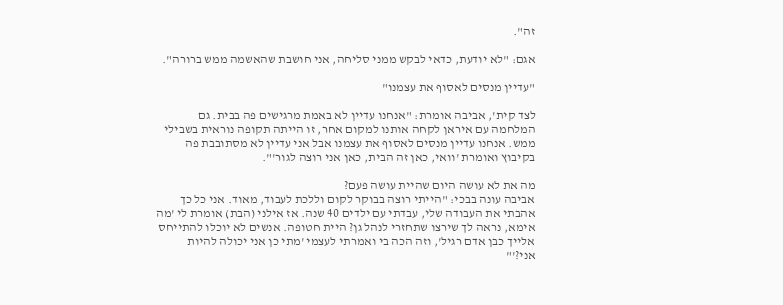זה".

אגם: "לא יודעת, כדאי לבקש ממני סליחה, אני חושבת שהאשמה ממש ברורה".

"עדיין מנסים לאסוף את עצמנו"

לצד קית', אביבה אומרת: "אנחנו עדיין לא באמת מרגישים פה בבית. גם המלחמה עם איראן לקחה אותנו למקום אחר, זו הייתה תקופה נוראית בשבילי ממש. אנחנו עדיין מנסים לאסוף את עצמנו אבל אני עדיין לא מסתובבת פה בקיבוץ ואומרת 'וואי, כאן זה הבית, כאן אני רוצה לגור'".

מה את לא עושה היום שהיית עושה פעם?
אביבה עונה בבכי: "הייתי רוצה בבוקר לקום וללכת לעבוד, מאוד. אני כל כך אהבתי את העבודה שלי, עבדתי עם ילדים 40 שנה. אז אילני (הבת) אומרת לי 'מה אימא, נראה לך שירצו שתחזרי לנהל גן? היית חטופה. אנשים לא יוכלו להתייחס אלייך כבן אדם רגיל', וזה הכה בי ואמרתי לעצמי 'מתי כן אני יכולה להיות אני?'"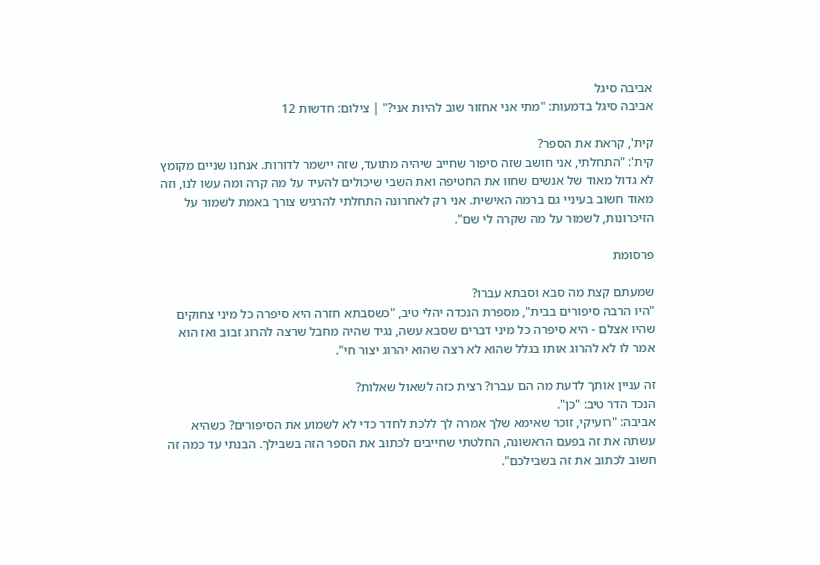אביבה סיגל
אביבה סיגל בדמעות: "מתי אני אחזור שוב להיות אני?" | צילום: חדשות 12

קית', קראת את הספר?
קית': "התחלתי, אני חושב שזה סיפור שחייב שיהיה מתועד, שזה יישמר לדורות. אנחנו שניים מקומץ לא גדול מאוד של אנשים שחוו את החטיפה ואת השבי שיכולים להעיד על מה קרה ומה עשו לנו, וזה מאוד חשוב בעיניי גם ברמה האישית. אני רק לאחרונה התחלתי להרגיש צורך באמת לשמור על הזיכרונות, לשמור על מה שקרה לי שם".

פרסומת

שמעתם קצת מה סבא וסבתא עברו?
"היו הרבה סיפורים בבית", מספרת הנכדה יהלי טיב, "כשסבתא חזרה היא סיפרה כל מיני צחוקים שהיו אצלם - היא סיפרה כל מיני דברים שסבא עשה, נגיד שהיה מחבל שרצה להרוג זבוב ואז הוא אמר לו לא להרוג אותו בגלל שהוא לא רצה שהוא יהרוג יצור חי".

זה עניין אותך לדעת מה הם עברו? רצית כזה לשאול שאלות?
הנכד הדר טיב: "כן".
אביבה: "רועיקי, זוכר שאימא שלך אמרה לך ללכת לחדר כדי לא לשמוע את הסיפורים? כשהיא עשתה את זה בפעם הראשונה, החלטתי שחייבים לכתוב את הספר הזה בשבילך. הבנתי עד כמה זה חשוב לכתוב את זה בשבילכם".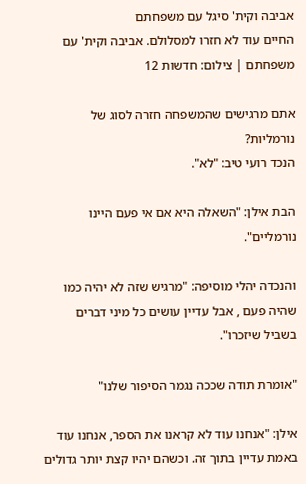אביבה וקית' סיגל עם משפחתם
החיים עוד לא חזרו למסלולם. אביבה וקית' עם משפחתם | צילום: חדשות 12

אתם מרגישים שהמשפחה חזרה לסוג של נורמליות?
הנכד רועי טיב: "לא".

הבת אילן: "השאלה היא אם אי פעם היינו נורמליים".

והנכדה יהלי מוסיפה: "מרגיש שזה לא יהיה כמו שהיה פעם , אבל עדיין עושים כל מיני דברים בשביל שיזכרו".

"אומרת תודה שככה נגמר הסיפור שלנו"

אילן: "אנחנו עוד לא קראנו את הספר, אנחנו עוד באמת עדיין בתוך זה. וכשהם יהיו קצת יותר גדולים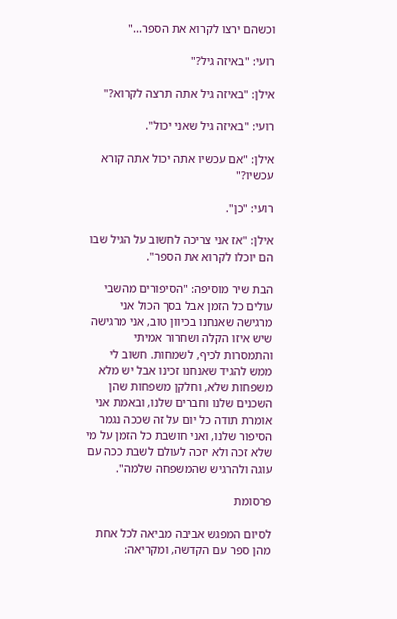וכשהם ירצו לקרוא את הספר..."

רועי: "באיזה גיל?"

אילן: "באיזה גיל אתה תרצה לקרוא?"

רועי: "באיזה גיל שאני יכול".

אילן: "אם עכשיו אתה יכול אתה קורא עכשיו?"

רועי: "כן".

אילן: "אז אני צריכה לחשוב על הגיל שבו הם יוכלו לקרוא את הספר".

הבת שיר מוסיפה: "הסיפורים מהשבי עולים כל הזמן אבל בסך הכול אני מרגישה שאנחנו בכיוון טוב, אני מרגישה שיש איזו הקלה ושחרור אמיתי והתמסרות לכיף, לשמחות. חשוב לי ממש להגיד שאנחנו זכינו אבל יש מלא משפחות שלא, וחלקן משפחות שהן השכנים שלנו וחברים שלנו, ובאמת אני אומרת תודה כל יום על זה שככה נגמר הסיפור שלנו, ואני חושבת כל הזמן על מי שלא זכה ולא יזכה לעולם לשבת ככה עם עוגה ולהרגיש שהמשפחה שלמה".

פרסומת

לסיום המפגש אביבה מביאה לכל אחת מהן ספר עם הקדשה, ומקריאה: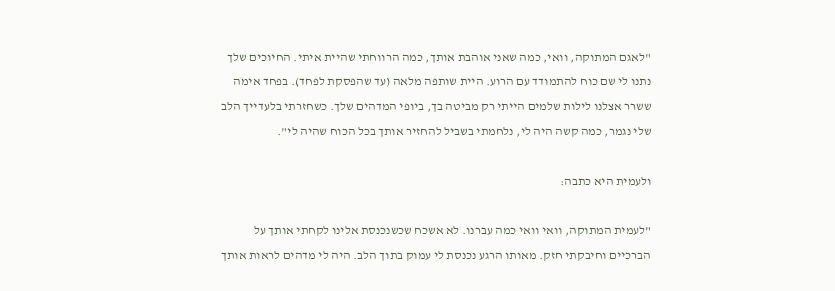"לאגם המתוקה, וואי, כמה שאני אוהבת אותך, כמה הרווחתי שהיית איתי. החיוכים שלך נתנו לי שם כוח להתמודד עם הרוע. היית שותפה מלאה (עד שהפסקת לפחד). בפחד אימה ששרר אצלנו לילות שלמים הייתי רק מביטה בך, ביופי המדהים שלך. כשחזרתי בלעדייך הלב שלי נגמר, כמה קשה היה לי, נלחמתי בשביל להחזיר אותך בכל הכוח שהיה לי".

ולעמית היא כתבה:

"לעמית המתוקה, וואי וואי כמה עברנו. לא אשכח שכשנכנסת אלינו לקחתי אותך על הברכיים וחיבקתי חזק. מאותו הרגע נכנסת לי עמוק בתוך הלב. היה לי מדהים לראות אותך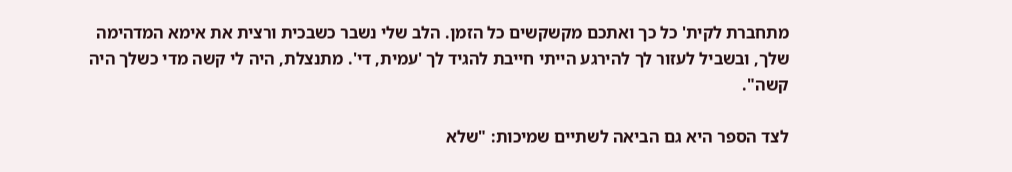מתחברת לקית' כל כך ואתכם מקשקשים כל הזמן. הלב שלי נשבר כשבכית ורצית את אימא המדהימה שלך, ובשביל לעזור לך להירגע הייתי חייבת להגיד לך 'עמית, די'. מתנצלת, היה לי קשה מדי כשלך היה קשה".

לצד הספר היא גם הביאה לשתיים שמיכות: "שלא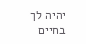יהיה לך בחיים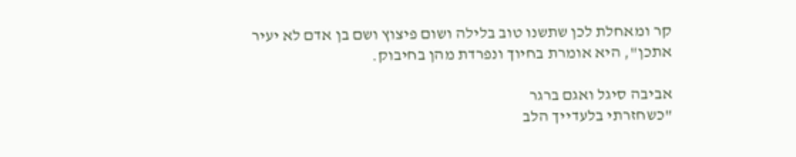קר ומאחלת לכן שתשנו טוב בלילה ושום פיצוץ ושם בן אדם לא יעיר אתכן", היא אומרת בחיוך ונפרדת מהן בחיבוק.

אביבה סיגל ואגם ברגר
"כשחזרתי בלעדייך הלב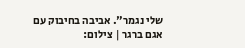שלי נגמר". אביבה בחיבוק עם אגם ברגר | צילום: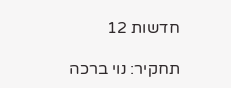חדשות 12

תחקיר: נוי ברכה